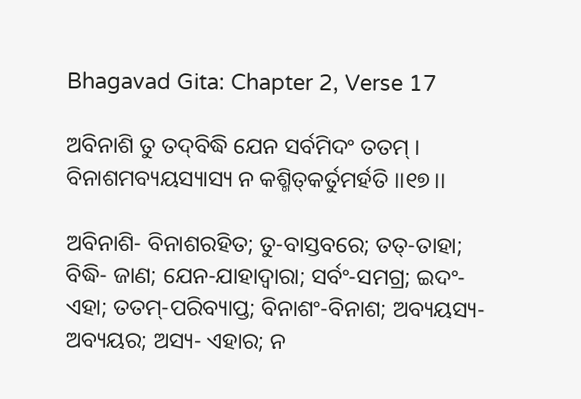Bhagavad Gita: Chapter 2, Verse 17

ଅବିନାଶି ତୁ ତଦ୍‌ବିଦ୍ଧି ଯେନ ସର୍ବମିଦଂ ତତମ୍ ।
ବିନାଶମବ୍ୟୟସ୍ୟାସ୍ୟ ନ କଶ୍ମିତ୍‌କର୍ତୁମର୍ହତି ।।୧୭।।

ଅବିନାଶି- ବିନାଶରହିତ; ତୁ-ବାସ୍ତବରେ; ତତ୍‌-ତାହା; ବିଦ୍ଧି- ଜାଣ; ଯେନ-ଯାହାଦ୍ୱାରା; ସର୍ବଂ-ସମଗ୍ର; ଇଦଂ- ଏହା; ତତମ୍‌-ପରିବ୍ୟାପ୍ତ; ବିନାଶଂ-ବିନାଶ; ଅବ୍ୟୟସ୍ୟ-ଅବ୍ୟୟର; ଅସ୍ୟ- ଏହାର; ନ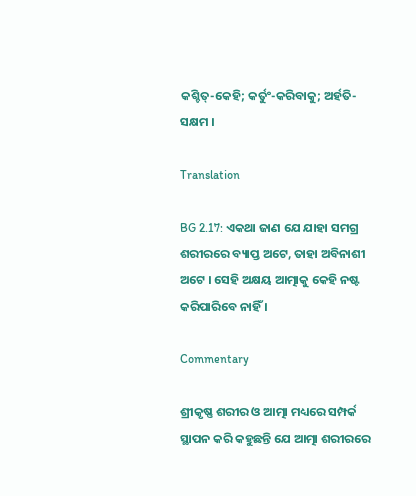କଶ୍ଚିତ୍‌-କେହି; କର୍ତୁଂ-କରିବାକୁ; ଅର୍ହତି- ସକ୍ଷମ ।

Translation

BG 2.17: ଏକଥା ଜାଣ ଯେ ଯାହା ସମଗ୍ର ଶରୀରରେ ବ୍ୟାପ୍ତ ଅଟେ, ତାହା ଅବିନାଶୀ ଅଟେ । ସେହି ଅକ୍ଷୟ ଆତ୍ମାକୁ କେହି ନଷ୍ଟ କରିପାରିବେ ନାହିଁ ।

Commentary

ଶ୍ରୀକୃଷ୍ଣ ଶରୀର ଓ ଆତ୍ମା ମଧ୍ୟରେ ସମ୍ପର୍କ ସ୍ଥାପନ କରି କହୁଛନ୍ତି ଯେ ଆତ୍ମା ଶରୀରରେ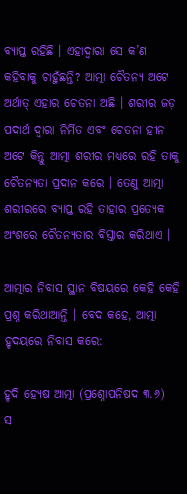ବ୍ୟାପ୍ତ ରହିଛି । ଏହାଦ୍ୱାରା ସେ କ’ଣ କହିବାକୁ ଚାହୁଁଛନ୍ତି? ଆତ୍ମା ଚୈତନ୍ୟ ଅଟେ ଅର୍ଥାତ୍ ଏହାର ଚେତନା ଅଛି । ଶରୀର ଜଡ଼ ପଦାର୍ଥ ଦ୍ୱାରା ନିର୍ମିତ ଏବଂ ଚେତନା ହୀନ ଅଟେ କିନ୍ତୁ ଆତ୍ମା ଶରୀର ମଧ୍ୟରେ ରହି ତାକୁ ଚୈତନ୍ୟତା ପ୍ରଦାନ କରେ । ତେଣୁ ଆତ୍ମା ଶରୀରରେ ବ୍ୟାପ୍ତ ରହି ତାହାର ପ୍ରତ୍ୟେକ ଅଂଶରେ ଚୈତନ୍ୟତାର ବିସ୍ତାର କରିଥାଏ ।

ଆତ୍ମାର ନିବାସ ସ୍ଥାନ ବିଷୟରେ କେହି କେହି ପ୍ରଶ୍ନ କରିଥାଆନ୍ତି । ବେଦ କହେ, ଆତ୍ମା ହୃଦୟରେ ନିବାସ କରେ:

ହୃଦି ହ୍ୟେଷ ଆତ୍ମା (ପ୍ରଶ୍ନୋପନିଷଦ ୩.୬)
ସ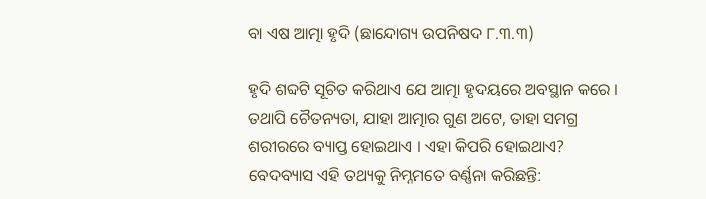ବା ଏଷ ଆତ୍ମା ହୃଦି (ଛାନ୍ଦୋଗ୍ୟ ଉପନିଷଦ ୮.୩.୩)

ହୃଦି ଶବ୍ଦଟି ସୂଚିତ କରିଥାଏ ଯେ ଆତ୍ମା ହୃଦୟରେ ଅବସ୍ଥାନ କରେ । ତଥାପି ଚୈତନ୍ୟତା, ଯାହା ଆତ୍ମାର ଗୁଣ ଅଟେ, ତାହା ସମଗ୍ର ଶରୀରରେ ବ୍ୟାପ୍ତ ହୋଇଥାଏ । ଏହା କିପରି ହୋଇଥାଏ? ବେଦବ୍ୟାସ ଏହି ତଥ୍ୟକୁ ନିମ୍ନମତେ ବର୍ଣ୍ଣନା କରିଛନ୍ତି: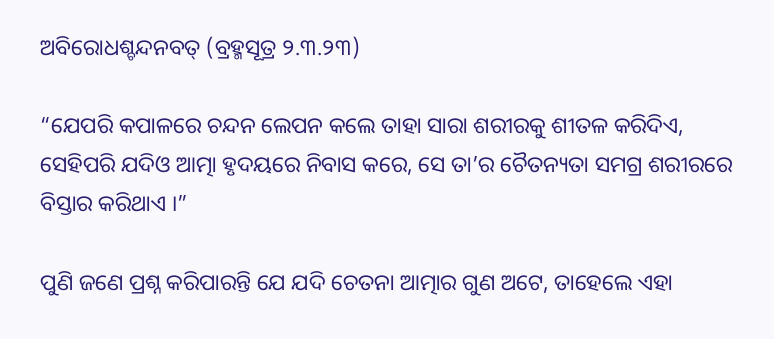ଅବିରୋଧଶ୍ଚନ୍ଦନବତ୍ (ବ୍ରହ୍ମସୂତ୍ର ୨.୩.୨୩)

“ଯେପରି କପାଳରେ ଚନ୍ଦନ ଲେପନ କଲେ ତାହା ସାରା ଶରୀରକୁ ଶୀତଳ କରିଦିଏ, ସେହିପରି ଯଦିଓ ଆତ୍ମା ହୃଦୟରେ ନିବାସ କରେ, ସେ ତା’ର ଚୈତନ୍ୟତା ସମଗ୍ର ଶରୀରରେ ବିସ୍ତାର କରିଥାଏ ।”

ପୁଣି ଜଣେ ପ୍ରଶ୍ନ କରିପାରନ୍ତି ଯେ ଯଦି ଚେତନା ଆତ୍ମାର ଗୁଣ ଅଟେ, ତାହେଲେ ଏହା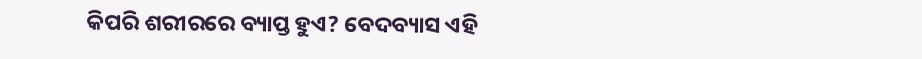କିପରି ଶରୀରରେ ବ୍ୟାପ୍ତ ହୁଏ? ବେଦବ୍ୟାସ ଏହି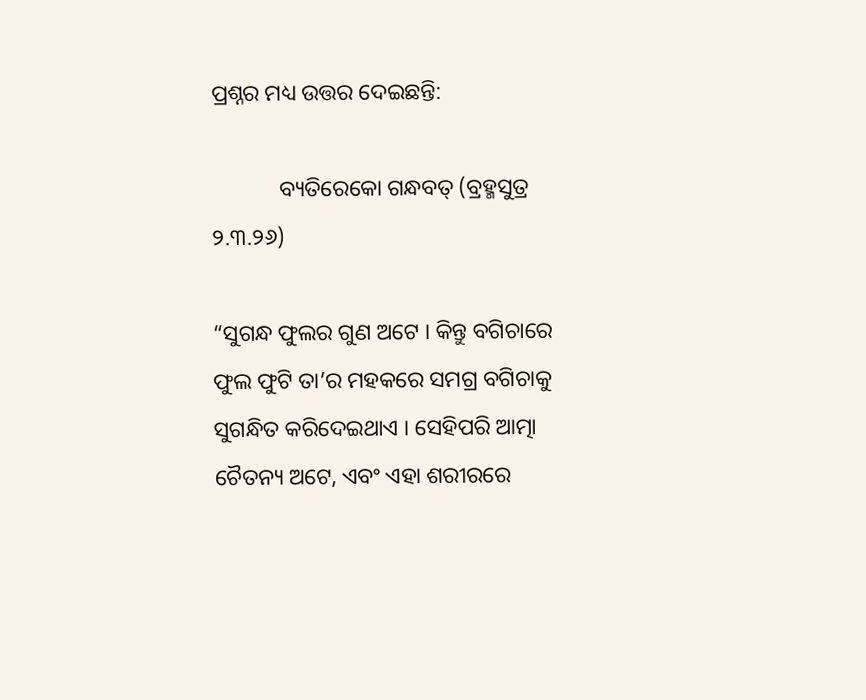ପ୍ରଶ୍ନର ମଧ୍ୟ ଉତ୍ତର ଦେଇଛନ୍ତି:

            ବ୍ୟତିରେକୋ ଗନ୍ଧବତ୍ (ବ୍ରହ୍ମସୁତ୍ର ୨.୩.୨୬)

“ସୁଗନ୍ଧ ଫୁଲର ଗୁଣ ଅଟେ । କିନ୍ତୁ ବଗିଚାରେ ଫୁଲ ଫୁଟି ତା’ର ମହକରେ ସମଗ୍ର ବଗିଚାକୁ ସୁଗନ୍ଧିତ କରିଦେଇଥାଏ । ସେହିପରି ଆତ୍ମା ଚୈତନ୍ୟ ଅଟେ, ଏବଂ ଏହା ଶରୀରରେ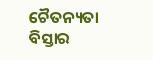ଚୈତନ୍ୟତା ବିସ୍ତାର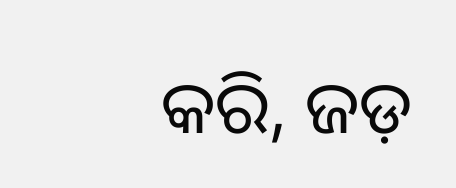କରି, ଜଡ଼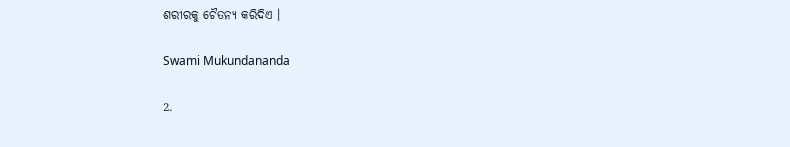ଶରୀରକୁ ଚୈତନ୍ୟ କରିଦିଏ ।

Swami Mukundananda

2.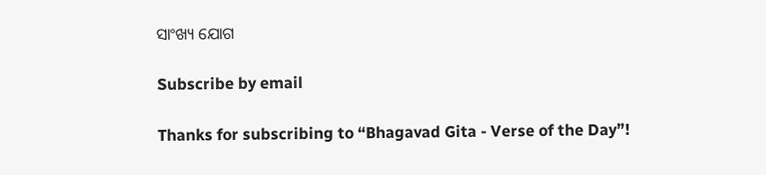ସାଂଖ୍ୟ ଯୋଗ

Subscribe by email

Thanks for subscribing to “Bhagavad Gita - Verse of the Day”!